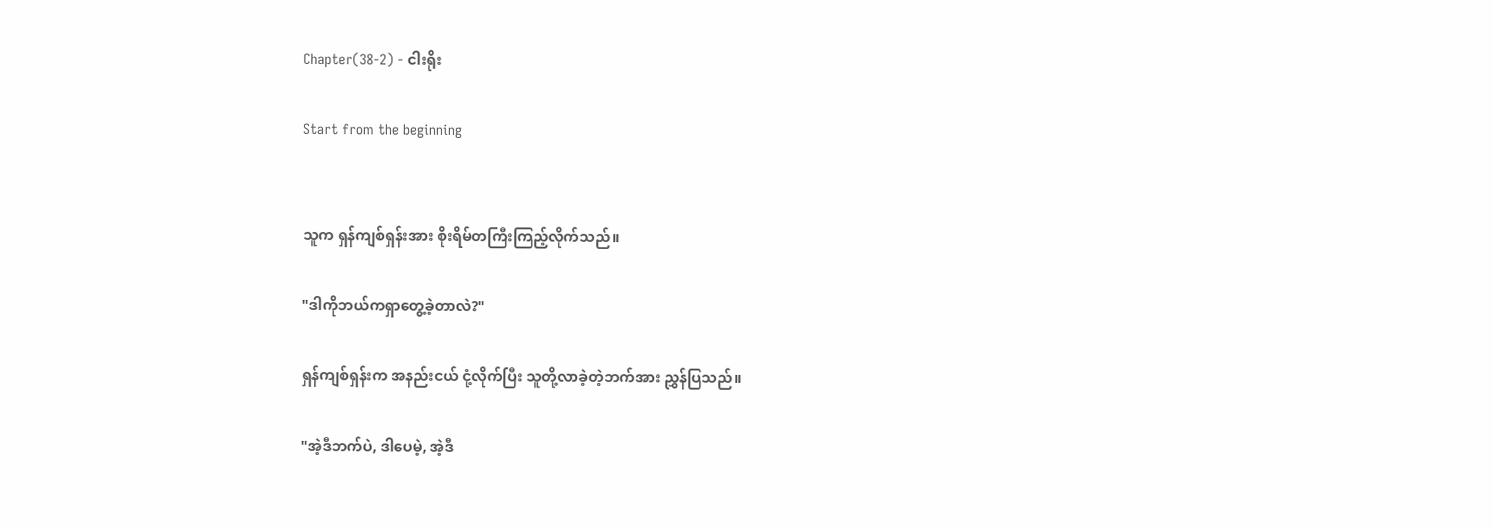Chapter(38-2) - ငါးရိုး

Start from the beginning


သူက ရှန်ကျစ်ရှန်းအား စိုးရိမ်တကြီးကြည့်လိုက်သည်။

"ဒါကိုဘယ်ကရှာတွေ့ခဲ့တာလဲ?"

ရှန်ကျစ်ရှန်းက အနည်းငယ် ငုံ့လိုက်ပြီး သူတို့လာခဲ့တဲ့ဘက်အား ညွှန်ပြသည်။

"အဲ့ဒီဘက်ပဲ, ဒါပေမဲ့, အဲ့ဒီ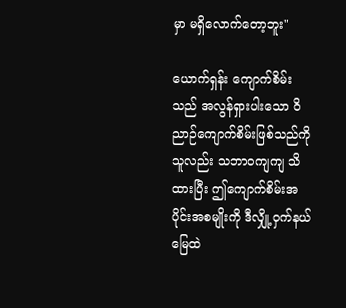မှာ မရှိလောက်တော့ဘူး"

ယောက်ရှန်း ကျောက်စိမ်းသည် အလွန်ရှားပါးသော ဝိညာဉ်ကျောက်စိမ်းဖြစ်သည်ကို သူလည်း သဘာဝကျကျ သိထားပြီး ဤကျောက်စိမ်းအပိုင်းအစမျိုးကို ဒီလျှို့ဝှက်နယ်မြေထဲ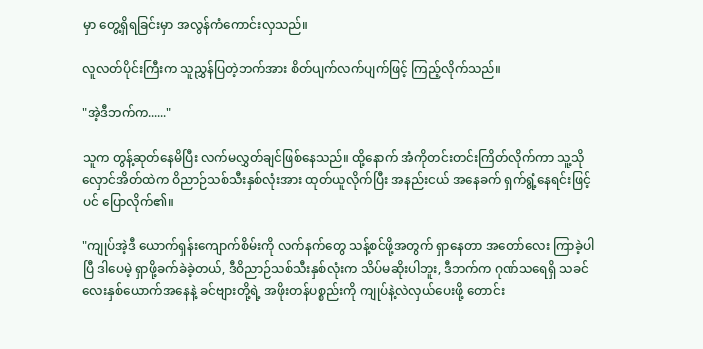မှာ တွေ့ရှိရခြင်းမှာ အလွန်ကံကောင်းလှသည်။

လူလတ်ပိုင်းကြီးက သူညွှန်ပြတဲ့ဘက်အား စိတ်ပျက်လက်ပျက်ဖြင့် ကြည့်လိုက်သည်။

"အဲ့ဒီဘက်က......"

သူက တွန့်ဆုတ်နေမိပြီး လက်မလွှတ်ချင်ဖြစ်နေသည်။ ထို့နောက် အံကိုတင်းတင်းကြိတ်လိုက်ကာ သူ့သိုလှောင်အိတ်ထဲက ဝိညာဉ်သစ်သီးနှစ်လုံးအား ထုတ်ယူလိုက်ပြီး အနည်းငယ် အနေခက် ရှက်ရွံ့နေရင်းဖြင့်ပင် ပြောလိုက်၏။

"ကျုပ်အဲ့ဒီ ယောက်ရှန်းကျောက်စိမ်းကို လက်နက်တွေ သန့်စင်ဖို့အတွက် ရှာနေတာ အတော်လေး ကြာခဲ့ပါပြီ ဒါပေမဲ့ ရှာဖို့ခက်ခဲခဲ့တယ်, ဒီဝိညာဉ်သစ်သီးနှစ်လုံးက သိပ်မဆိုးပါဘူး, ဒီဘက်က ဂုဏ်သရေရှိ သခင်လေးနှစ်ယောက်အနေနဲ့ ခင်ဗျားတို့ရဲ့ အဖိုးတန်ပစ္စည်းကို ကျုပ်နဲ့လဲလှယ်ပေးဖို့ တောင်း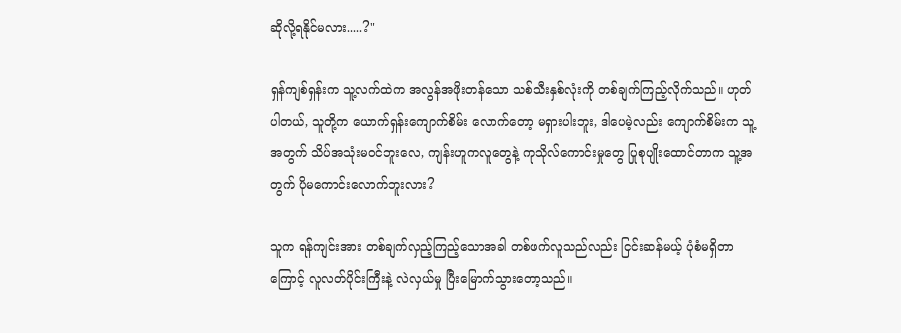ဆိုလို့ရနိုင်မလား.....?"

ရှန်ကျစ်ရှန်းက သူ့လက်ထဲက အလွန်အဖိုးတန်သော သစ်သီးနှစ်လုံးကို တစ်ချက်ကြည့်လိုက်သည်။ ဟုတ်ပါတယ်, သူတို့က ယောက်ရှန်းကျောက်စိမ်း လောက်တော့ မရှားပါးဘူး, ဒါပေမဲ့လည်း ကျောက်စိမ်းက သူ့အတွက် သိပ်အသုံးမဝင်ဘူးလေ, ကျန်းဟူကလူတွေနဲ့ ကုသိုလ်ကောင်းမှုတွေ ပြုစုပျိုးထောင်တာက သူ့အတွက် ပိုမကောင်းလောက်ဘူးလား?

သူက ရန်ကျင်းအား တစ်ချက်လှည့်ကြည့်သောအခါ တစ်ဖက်လူသည်လည်း ငြင်းဆန်မယ့် ပုံစံမရှိတာကြောင့် လူလတ်ပိုင်းကြီးနဲ့ လဲလှယ်မှု ပြီးမြောက်သွားတော့သည်။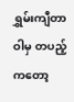ရွှမ်းကျီတာဝါမှ တပည့်ကတော့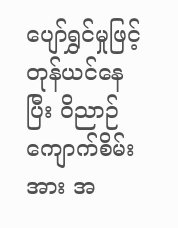ပျော်ရွှင်မှုဖြင့်တုန်ယင်နေပြီး ဝိညာဉ်ကျောက်စိမ်းအား အ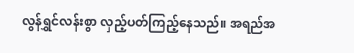လွန်ရွှင်လန်းစွာ လှည့်ပတ်ကြည့်နေသည်။ အရည်အ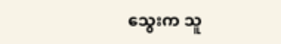သွေးက သူ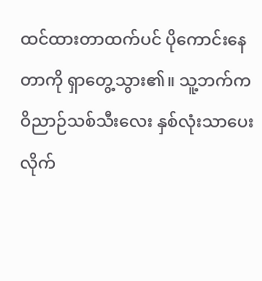ထင်ထားတာထက်ပင် ပိုကောင်းနေတာကို ရှာတွေ့သွား၏။ သူ့ဘက်က ဝိညာဉ်သစ်သီးလေး နှစ်လုံးသာပေးလိုက်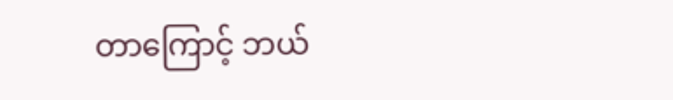တာကြောင့် ဘယ်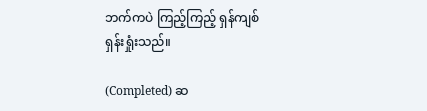ဘက်ကပဲ ကြည့်ကြည့် ရှန်ကျစ်ရှန်းရှုံးသည်။

(Completed) ဆ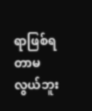ရာဖြစ်ရတာမလွယ်ဘူး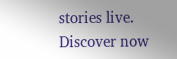stories live. Discover now